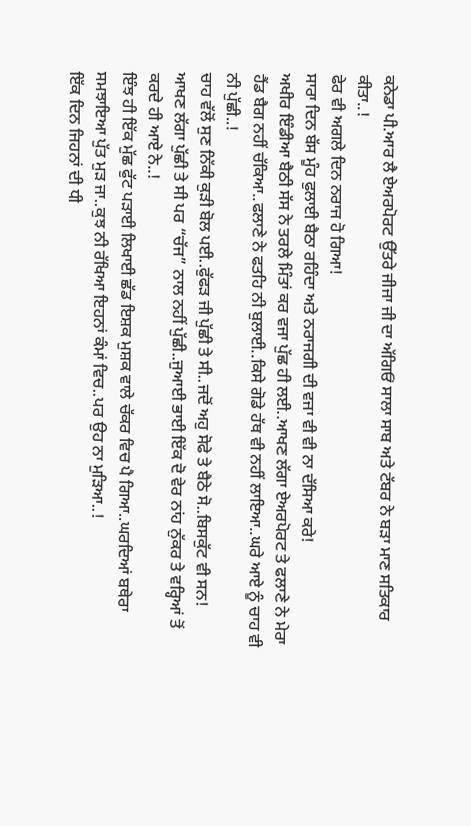ਕਨੇਡਾ ਪੀ.ਆਰ ਲੈ ਏਅਰਪੋਰਟ ਉੱਤਰੇ ਜੀਜਾ ਜੀ ਦਾ ਅੱਗਿਓਂ ਸਾਲਾ ਸਾਬ ਅਤੇ ਟੱਬਰ ਨੇ ਬੜਾ ਮਾਣ ਸਤਿਕਾਰ ਕੀਤਾ..!
ਫੇਰ ਵੀ ਅਗਲੇ ਦਿਨ ਨਰਾਜ ਹੋ ਗਿਆ!
ਸਾਰਾ ਦਿਨ ਬੱਸ ਮੂੰਹ ਫੁਲਾਈ ਬੈਠਾ ਰਹਿੰਦਾ ਅਤੇ ਨਰਾਜਗੀ ਦੀ ਵਜਾ ਵੀ ਵੀ ਨਾ ਦੱਸਿਆ ਕਰੇ!
ਅਖੀਰ ਇੰਡੀਆ ਬੈਠੀ ਸੱਸ ਨੇ ਤਰਲੇ ਮਿੰਤਾਂ ਕਰ ਵਜਾ ਪੁੱਛ ਹੀ ਲਈ..ਆਖਣ ਲੱਗਾ ਏਅਰਪੋਰਟ ਤੇ ਫਲਾਣੇ ਨੇ ਮੇਰਾ ਹੈਂਡ ਬੈਗ ਨਹੀਂ ਚੱਕਿਆ..ਫਲਾਣੇ ਨੇ ਫਤਹਿ ਨੀ ਬੁਲਾਈ..ਕਿਸੇ ਗੋਡੇ ਹੱਥ ਵੀ ਨਹੀਂ ਲਾਇਆ..ਘਰੇ ਆਏ ਨੂੰ ਚਾਹ ਵੀ ਨੀ ਪੁੱਛੀ..!
ਚਾਹ ਵੱਲੋਂ ਸੁਣ ਨਿੱਕੀ ਕੁੜੀ ਬੋਲ ਪਈ..ਫੁੱਫੜ ਜੀ ਪੁੱਛੀ ਤੇ ਸੀ..ਜਦੋਂ ਅਹੁ ਸੋਫੇ ਤੇ ਬੈਠੇ ਸੋ..ਬਿਸਕੁੱਟ ਵੀ ਸਨ!
ਆਖਣ ਲੱਗਾ ਪੁੱਛੀ ਤੇ ਸੀ ਪਰ “ਚੱਜ” ਨਾਲ ਨਹੀਂ ਪੁੱਛੀ..ਜੁਆਈ ਭਾਈ ਇੱਕ ਦੋ ਵੇਰ ਨਾਂਹ ਨੁੱਕਰ ਤੇ ਵਰ੍ਹਿਆਂ ਤੋਂ ਕਰਦੇ ਹੀ ਆਏ ਨੇ..!
ਇੰਝ ਹੀ ਇੱਕ ਮੁੱਛ ਫੁੱਟ ਪੜਾਈ ਲਿਖਾਈ ਛੱਡ ਇਸ਼ਕ ਮੁਸ਼ਕ ਵਾਲੇ ਚੱਕਰ ਵਿਚ ਪੈ ਗਿਆ..ਘਰਦਿਆਂ ਬਥੇਰਾ ਸਮਝਾਇਆ ਪੁੱਤ ਮੁੜ ਜਾ..ਕੁਝ ਨੀ ਰੱਖਿਆ ਇਹਨਾਂ ਕੰਮਾਂ ਵਿਚ..ਪਰ ਉਹ ਨਾ ਮੁੜਿਆ..!
ਇੱਕ ਦਿਨ ਜਿਹਨਾਂ ਦੀ ਧੀ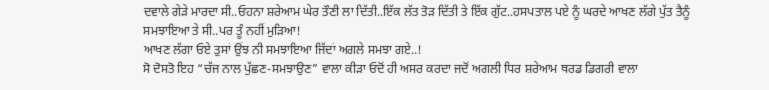ਦਵਾਲੇ ਗੇੜੇ ਮਾਰਦਾ ਸੀ..ਓਹਨਾ ਸ਼ਰੇਆਮ ਘੇਰ ਤੌਣੀ ਲਾ ਦਿੱਤੀ..ਇੱਕ ਲੱਤ ਤੋੜ ਦਿੱਤੀ ਤੇ ਇੱਕ ਗੁੱਟ..ਹਸਪਤਾਲ ਪਏ ਨੂੰ ਘਰਦੇ ਆਖਣ ਲੱਗੇ ਪੁੱਤ ਤੈਨੂੰ ਸਮਝਾਇਆ ਤੇ ਸੀ..ਪਰ ਤੂੰ ਨਹੀਂ ਮੁੜਿਆ!
ਆਖਣ ਲੱਗਾ ਓਏ ਤੁਸਾਂ ਉਂਝ ਨੀ ਸਮਝਾਇਆ ਜਿੱਦਾਂ ਅਗਲੇ ਸਮਝਾ ਗਏ..!
ਸੋ ਦੋਸਤੋ ਇਹ “ਚੱਜ ਨਾਲ ਪੁੱਛਣ-ਸਮਝਾਉਣ” ਵਾਲਾ ਕੀੜਾ ਓਦੋਂ ਹੀ ਅਸਰ ਕਰਦਾ ਜਦੋਂ ਅਗਲੀ ਧਿਰ ਸ਼ਰੇਆਮ ਥਰਡ ਡਿਗਰੀ ਵਾਲਾ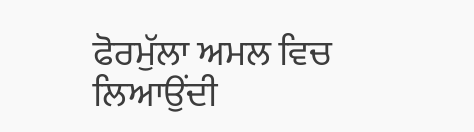ਫੋਰਮੁੱਲਾ ਅਮਲ ਵਿਚ ਲਿਆਉਂਦੀ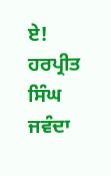ਏ!
ਹਰਪ੍ਰੀਤ ਸਿੰਘ ਜਵੰਦਾ